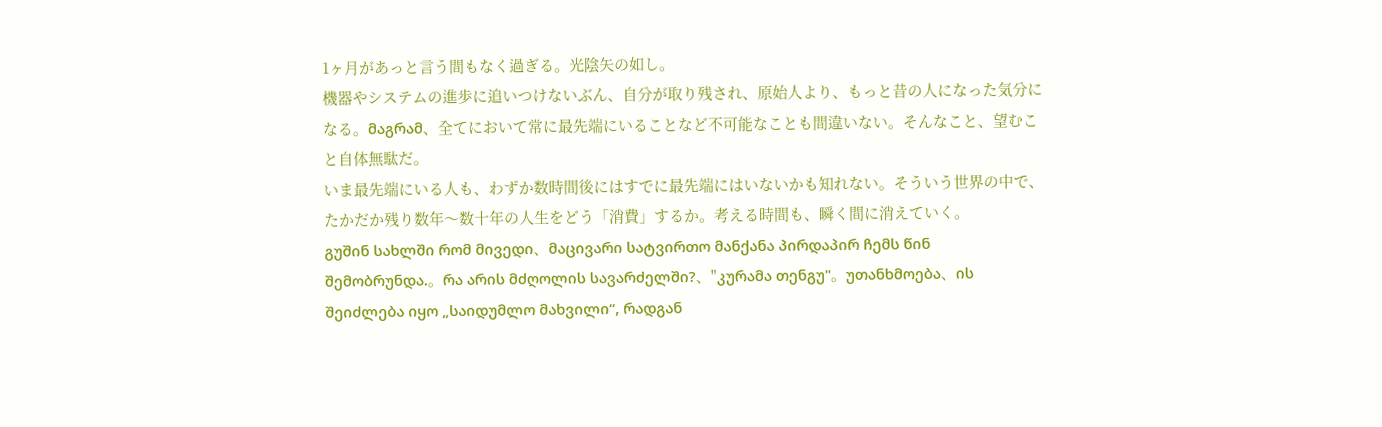1ヶ月があっと言う間もなく過ぎる。光陰矢の如し。
機器やシステムの進歩に追いつけないぶん、自分が取り残され、原始人より、もっと昔の人になった気分になる。მაგრამ、全てにおいて常に最先端にいることなど不可能なことも間違いない。そんなこと、望むこと自体無駄だ。
いま最先端にいる人も、わずか数時間後にはすでに最先端にはいないかも知れない。そういう世界の中で、たかだか残り数年〜数十年の人生をどう「消費」するか。考える時間も、瞬く間に消えていく。
გუშინ სახლში რომ მივედი、მაცივარი სატვირთო მანქანა პირდაპირ ჩემს წინ შემობრუნდა.。რა არის მძღოლის სავარძელში?、"კურამა თენგუ"。უთანხმოება、ის შეიძლება იყო „საიდუმლო მახვილი“, რადგან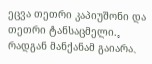ეცვა თეთრი კაპიუშონი და თეთრი ტანსაცმელი.。
რადგან მანქანამ გაიარა、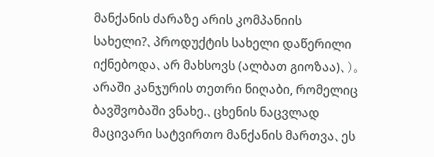მანქანის ძარაზე არის კომპანიის სახელი?、პროდუქტის სახელი დაწერილი იქნებოდა、არ მახსოვს (ალბათ გიოზაა)、)。არაში კანჯურის თეთრი ნიღაბი, რომელიც ბავშვობაში ვნახე.、ცხენის ნაცვლად მაცივარი სატვირთო მანქანის მართვა、ეს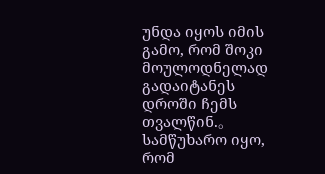უნდა იყოს იმის გამო, რომ შოკი მოულოდნელად გადაიტანეს დროში ჩემს თვალწინ.。
სამწუხარო იყო, რომ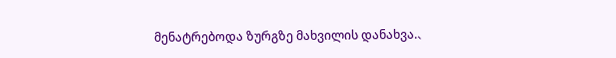მენატრებოდა ზურგზე მახვილის დანახვა.、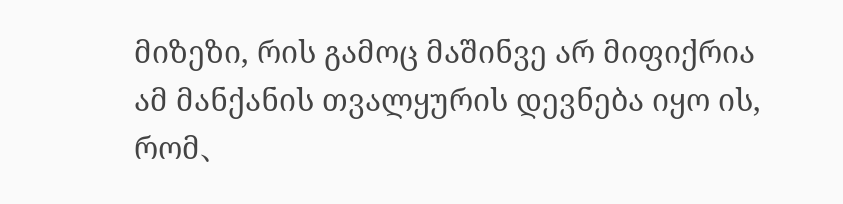მიზეზი, რის გამოც მაშინვე არ მიფიქრია ამ მანქანის თვალყურის დევნება იყო ის, რომ、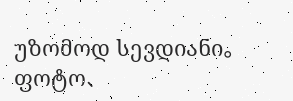უზომოდ სევდიანი。ფოტო、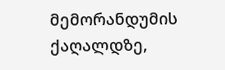მემორანდუმის ქაღალდზე,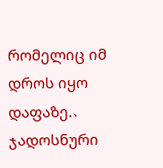რომელიც იმ დროს იყო დაფაზე.、ჯადოსნური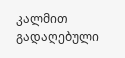კალმით გადაღებული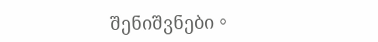შენიშვნები。